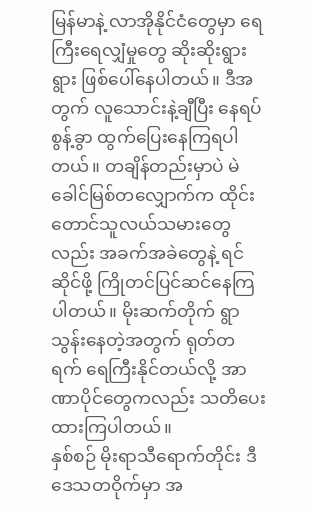မြန်မာနဲ့ လာအိုနိုင်ငံတွေမှာ ရေကြီးရေလျှံမှုတွေ ဆိုးဆိုးရွားရွား ဖြစ်ပေါ်နေပါတယ်။ ဒီအတွက် လူသောင်းနဲ့ချီပြီး နေရပ်စွန့်ခွာ ထွက်ပြေးနေကြရပါတယ်။ တချိန်တည်းမှာပဲ မဲခေါင်မြစ်တလျှောက်က ထိုင်းတောင်သူလယ်သမားတွေလည်း အခက်အခဲတွေနဲ့ ရင်ဆိုင်ဖို့ ကြိုတင်ပြင်ဆင်နေကြပါတယ်။ မိုးဆက်တိုက် ရွာသွန်းနေတဲ့အတွက် ရုတ်တရက် ရေကြီးနိုင်တယ်လို့ အာဏာပိုင်တွေကလည်း သတိပေးထားကြပါတယ်။
နှစ်စဉ် မိုးရာသီရောက်တိုင်း ဒီဒေသတဝိုက်မှာ အ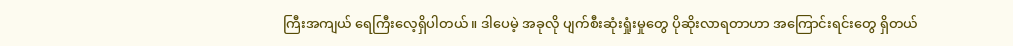ကြီးအကျယ် ရေကြီးလေ့ရှိပါတယ်။ ဒါပေမဲ့ အခုလို ပျက်စီးဆုံးရှုံးမှုတွေ ပိုဆိုးလာရတာဟာ အကြောင်းရင်းတွေ ရှိတယ်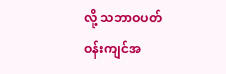လို့ သဘာဝပတ်ဝန်းကျင်အ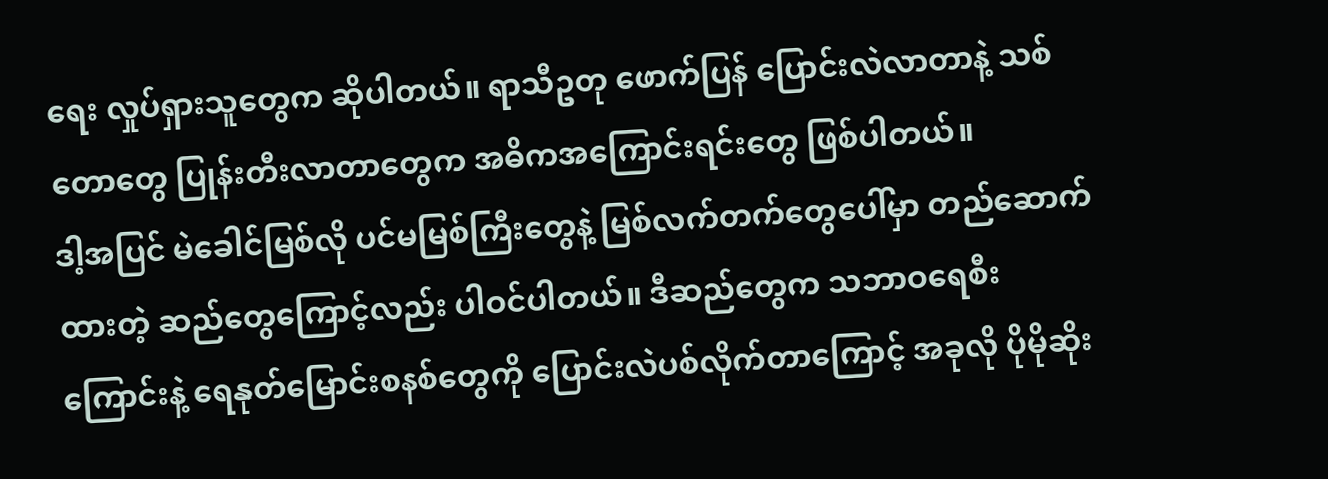ရေး လှုပ်ရှားသူတွေက ဆိုပါတယ်။ ရာသီဥတု ဖောက်ပြန် ပြောင်းလဲလာတာနဲ့ သစ်တောတွေ ပြုန်းတီးလာတာတွေက အဓိကအကြောင်းရင်းတွေ ဖြစ်ပါတယ်။
ဒါ့အပြင် မဲခေါင်မြစ်လို ပင်မမြစ်ကြီးတွေနဲ့ မြစ်လက်တက်တွေပေါ်မှာ တည်ဆောက်ထားတဲ့ ဆည်တွေကြောင့်လည်း ပါဝင်ပါတယ်။ ဒီဆည်တွေက သဘာဝရေစီးကြောင်းနဲ့ ရေနုတ်မြောင်းစနစ်တွေကို ပြောင်းလဲပစ်လိုက်တာကြောင့် အခုလို ပိုမိုဆိုး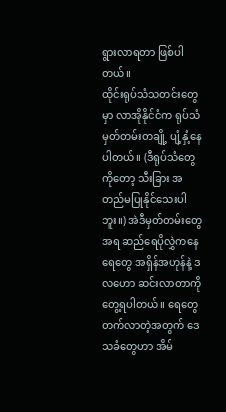ရွားလာရတာ ဖြစ်ပါတယ်။
ထိုင်းရုပ်သံသတင်းတွေမှာ လာအိုနိုင်ငံက ရုပ်သံမှတ်တမ်းတချို့ ပျံ့နှံ့နေပါတယ်။ (ဒီရုပ်သံတွေကိုတော့ သီးခြား အတည်မပြုနိုင်သေးပါဘူး။) အဲဒီမှတ်တမ်းတွေအရ ဆည်ရေပိုလွှဲကနေ ရေတွေ အရှိန်အဟုန်နဲ့ ဒလဟော ဆင်းလာတာကို တွေ့ရပါတယ်။ ရေတွေ တက်လာတဲ့အတွက် ဒေသခံတွေဟာ အိမ်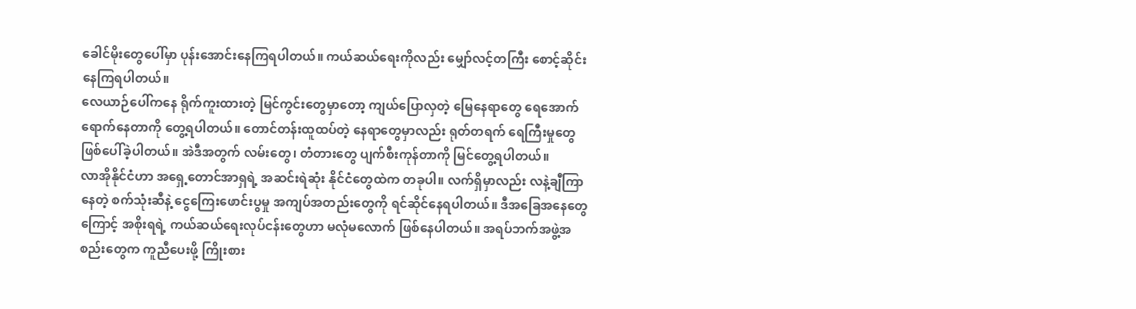ခေါင်မိုးတွေပေါ်မှာ ပုန်းအောင်းနေကြရပါတယ်။ ကယ်ဆယ်ရေးကိုလည်း မျှော်လင့်တကြီး စောင့်ဆိုင်းနေကြရပါတယ်။
လေယာဉ်ပေါ်ကနေ ရိုက်ကူးထားတဲ့ မြင်ကွင်းတွေမှာတော့ ကျယ်ပြောလှတဲ့ မြေနေရာတွေ ရေအောက်ရောက်နေတာကို တွေ့ရပါတယ်။ တောင်တန်းထူထပ်တဲ့ နေရာတွေမှာလည်း ရုတ်တရက် ရေကြီးမှုတွေ ဖြစ်ပေါ်ခဲ့ပါတယ်။ အဲဒီအတွက် လမ်းတွေ၊ တံတားတွေ ပျက်စီးကုန်တာကို မြင်တွေ့ရပါတယ်။
လာအိုနိုင်ငံဟာ အရှေ့တောင်အာရှရဲ့ အဆင်းရဲဆုံး နိုင်ငံတွေထဲက တခုပါ။ လက်ရှိမှာလည်း လနဲ့ချီကြာနေတဲ့ စက်သုံးဆီနဲ့ ငွေကြေးဖောင်းပွမှု အကျပ်အတည်းတွေကို ရင်ဆိုင်နေရပါတယ်။ ဒီအခြေအနေတွေကြောင့် အစိုးရရဲ့ ကယ်ဆယ်ရေးလုပ်ငန်းတွေဟာ မလုံမလောက် ဖြစ်နေပါတယ်။ အရပ်ဘက်အဖွဲ့အစည်းတွေက ကူညီပေးဖို့ ကြိုးစား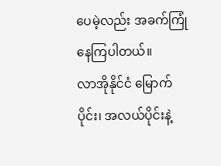ပေမဲ့လည်း အခက်ကြုံနေကြပါတယ်။
လာအိုနိုင်ငံ မြောက်ပိုင်း၊ အလယ်ပိုင်းနဲ့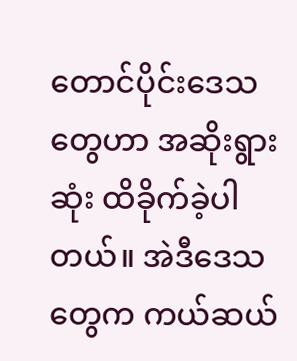တောင်ပိုင်းဒေသတွေဟာ အဆိုးရွားဆုံး ထိခိုက်ခဲ့ပါတယ်။ အဲဒီဒေသတွေက ကယ်ဆယ်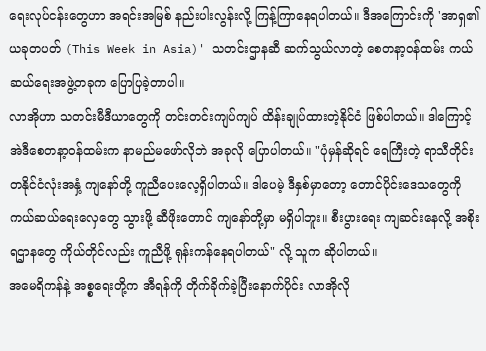ရေးလုပ်ငန်းတွေဟာ အရင်းအမြစ် နည်းပါးလွန်းလို့ ကြန့်ကြာနေရပါတယ်။ ဒီအကြောင်းကို 'အာရှ၏ ယခုတပတ် (This Week in Asia)' သတင်းဌာနဆီ ဆက်သွယ်လာတဲ့ စေတနာ့ဝန်ထမ်း ကယ်ဆယ်ရေးအဖွဲ့တခုက ပြောပြခဲ့တာပါ။
လာအိုဟာ သတင်းမီဒီယာတွေကို တင်းတင်းကျပ်ကျပ် ထိန်းချုပ်ထားတဲ့နိုင်ငံ ဖြစ်ပါတယ်။ ဒါကြောင့် အဲဒီစေတနာ့ဝန်ထမ်းက နာမည်မဖော်လိုဘဲ အခုလို ပြောပါတယ်။ "ပုံမှန်ဆိုရင် ရေကြီးတဲ့ ရာသီတိုင်း တနိုင်ငံလုံးအနှံ့ ကျနော်တို့ ကူညီပေးလေ့ရှိပါတယ်။ ဒါပေမဲ့ ဒီနှစ်မှာတော့ တောင်ပိုင်းဒေသတွေကို ကယ်ဆယ်ရေးလှေတွေ သွားဖို့ ဆီဖိုးတောင် ကျနော်တို့မှာ မရှိပါဘူး။ စီးပွားရေး ကျဆင်းနေလို့ အစိုးရဌာနတွေ ကိုယ်တိုင်လည်း ကူညီဖို့ ရုန်းကန်နေရပါတယ်" လို့ သူက ဆိုပါတယ်။
အမေရိကန်နဲ့ အစ္စရေးတို့က အီရန်ကို တိုက်ခိုက်ခဲ့ပြီးနောက်ပိုင်း လာအိုလို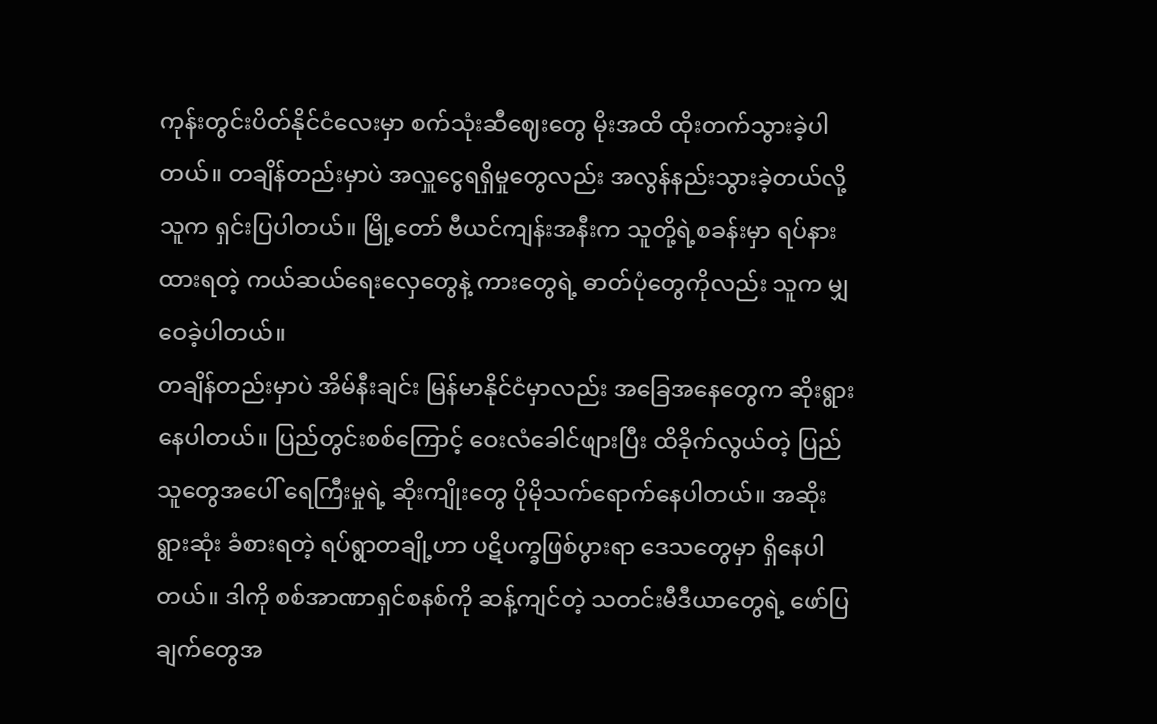ကုန်းတွင်းပိတ်နိုင်ငံလေးမှာ စက်သုံးဆီဈေးတွေ မိုးအထိ ထိုးတက်သွားခဲ့ပါတယ်။ တချိန်တည်းမှာပဲ အလှူငွေရရှိမှုတွေလည်း အလွန်နည်းသွားခဲ့တယ်လို့ သူက ရှင်းပြပါတယ်။ မြို့တော် ဗီယင်ကျန်းအနီးက သူတို့ရဲ့စခန်းမှာ ရပ်နားထားရတဲ့ ကယ်ဆယ်ရေးလှေတွေနဲ့ ကားတွေရဲ့ ဓာတ်ပုံတွေကိုလည်း သူက မျှဝေခဲ့ပါတယ်။
တချိန်တည်းမှာပဲ အိမ်နီးချင်း မြန်မာနိုင်ငံမှာလည်း အခြေအနေတွေက ဆိုးရွားနေပါတယ်။ ပြည်တွင်းစစ်ကြောင့် ဝေးလံခေါင်ဖျားပြီး ထိခိုက်လွယ်တဲ့ ပြည်သူတွေအပေါ် ရေကြီးမှုရဲ့ ဆိုးကျိုးတွေ ပိုမိုသက်ရောက်နေပါတယ်။ အဆိုးရွားဆုံး ခံစားရတဲ့ ရပ်ရွာတချို့ဟာ ပဋိပက္ခဖြစ်ပွားရာ ဒေသတွေမှာ ရှိနေပါတယ်။ ဒါကို စစ်အာဏာရှင်စနစ်ကို ဆန့်ကျင်တဲ့ သတင်းမီဒီယာတွေရဲ့ ဖော်ပြချက်တွေအ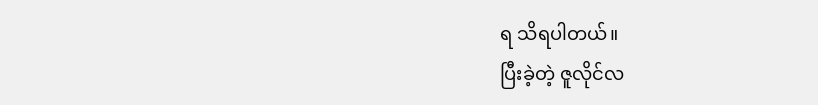ရ သိရပါတယ်။
ပြီးခဲ့တဲ့ ဇူလိုင်လ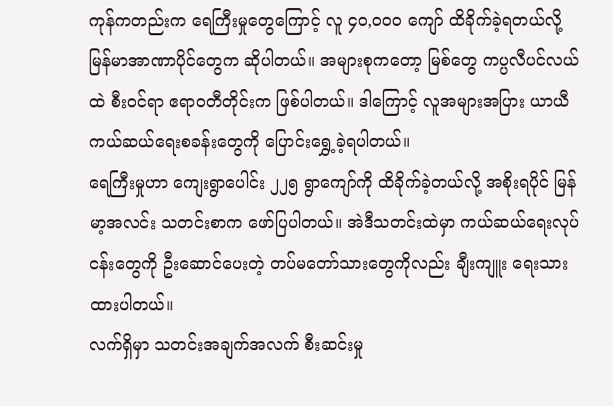ကုန်ကတည်းက ရေကြီးမှုတွေကြောင့် လူ ၄၀,၀၀၀ ကျော် ထိခိုက်ခဲ့ရတယ်လို့ မြန်မာအာဏာပိုင်တွေက ဆိုပါတယ်။ အများစုကတော့ မြစ်တွေ ကပ္ပလီပင်လယ်ထဲ စီးဝင်ရာ ဧရာဝတီတိုင်းက ဖြစ်ပါတယ်။ ဒါကြောင့် လူအများအပြား ယာယီကယ်ဆယ်ရေးစခန်းတွေကို ပြောင်းရွှေ့ခဲ့ရပါတယ်။
ရေကြီးမှုဟာ ကျေးရွာပေါင်း ၂၂၅ ရွာကျော်ကို ထိခိုက်ခဲ့တယ်လို့ အစိုးရပိုင် မြန်မာ့အလင်း သတင်းစာက ဖော်ပြပါတယ်။ အဲဒီသတင်းထဲမှာ ကယ်ဆယ်ရေးလုပ်ငန်းတွေကို ဦးဆောင်ပေးတဲ့ တပ်မတော်သားတွေကိုလည်း ချီးကျူး ရေးသားထားပါတယ်။
လက်ရှိမှာ သတင်းအချက်အလက် စီးဆင်းမှု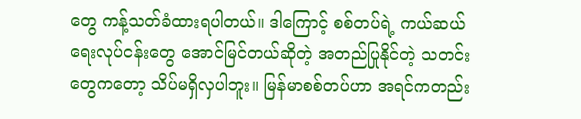တွေ ကန့်သတ်ခံထားရပါတယ်။ ဒါကြောင့် စစ်တပ်ရဲ့ ကယ်ဆယ်ရေးလုပ်ငန်းတွေ အောင်မြင်တယ်ဆိုတဲ့ အတည်ပြုနိုင်တဲ့ သတင်းတွေကတော့ သိပ်မရှိလှပါဘူး။ မြန်မာစစ်တပ်ဟာ အရင်ကတည်း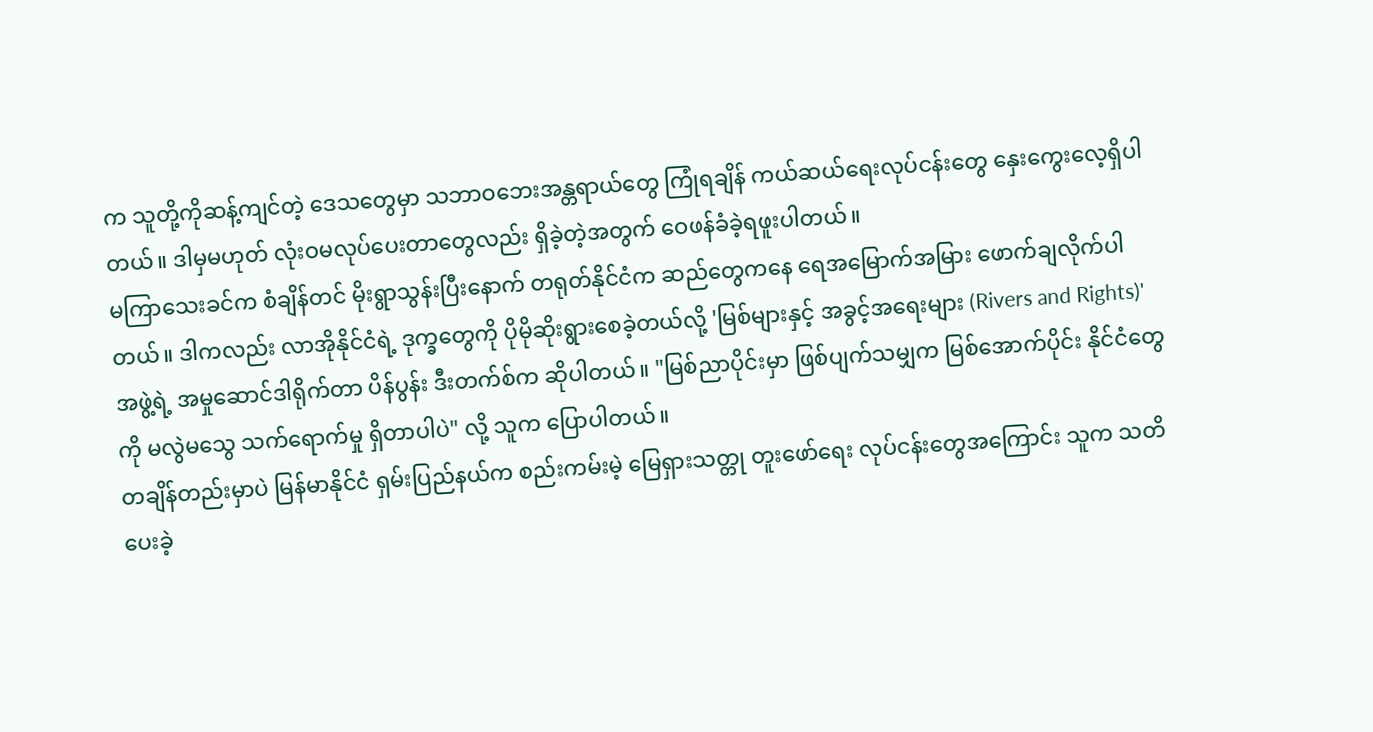က သူတို့ကိုဆန့်ကျင်တဲ့ ဒေသတွေမှာ သဘာဝဘေးအန္တရာယ်တွေ ကြုံရချိန် ကယ်ဆယ်ရေးလုပ်ငန်းတွေ နှေးကွေးလေ့ရှိပါတယ်။ ဒါမှမဟုတ် လုံးဝမလုပ်ပေးတာတွေလည်း ရှိခဲ့တဲ့အတွက် ဝေဖန်ခံခဲ့ရဖူးပါတယ်။
မကြာသေးခင်က စံချိန်တင် မိုးရွာသွန်းပြီးနောက် တရုတ်နိုင်ငံက ဆည်တွေကနေ ရေအမြောက်အမြား ဖောက်ချလိုက်ပါတယ်။ ဒါကလည်း လာအိုနိုင်ငံရဲ့ ဒုက္ခတွေကို ပိုမိုဆိုးရွားစေခဲ့တယ်လို့ 'မြစ်များနှင့် အခွင့်အရေးများ (Rivers and Rights)' အဖွဲ့ရဲ့ အမှုဆောင်ဒါရိုက်တာ ပိန်ပွန်း ဒီးတက်စ်က ဆိုပါတယ်။ "မြစ်ညာပိုင်းမှာ ဖြစ်ပျက်သမျှက မြစ်အောက်ပိုင်း နိုင်ငံတွေကို မလွဲမသွေ သက်ရောက်မှု ရှိတာပါပဲ" လို့ သူက ပြောပါတယ်။
တချိန်တည်းမှာပဲ မြန်မာနိုင်ငံ ရှမ်းပြည်နယ်က စည်းကမ်းမဲ့ မြေရှားသတ္တု တူးဖော်ရေး လုပ်ငန်းတွေအကြောင်း သူက သတိပေးခဲ့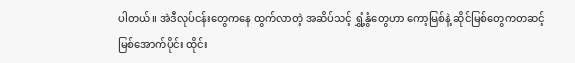ပါတယ်။ အဲဒီလုပ်ငန်းတွေကနေ ထွက်လာတဲ့ အဆိပ်သင့် ရွှံ့နွံတွေဟာ ကော့မြစ်နဲ့ ဆိုင်မြစ်တွေကတဆင့် မြစ်အောက်ပိုင်း ထိုင်း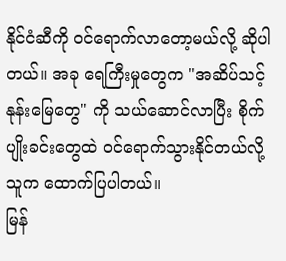နိုင်ငံဆီကို ဝင်ရောက်လာတော့မယ်လို့ ဆိုပါတယ်။ အခု ရေကြီးမှုတွေက "အဆိပ်သင့် နုန်းမြေတွေ" ကို သယ်ဆောင်လာပြီး စိုက်ပျိုးခင်းတွေထဲ ဝင်ရောက်သွားနိုင်တယ်လို့ သူက ထောက်ပြပါတယ်။
မြန်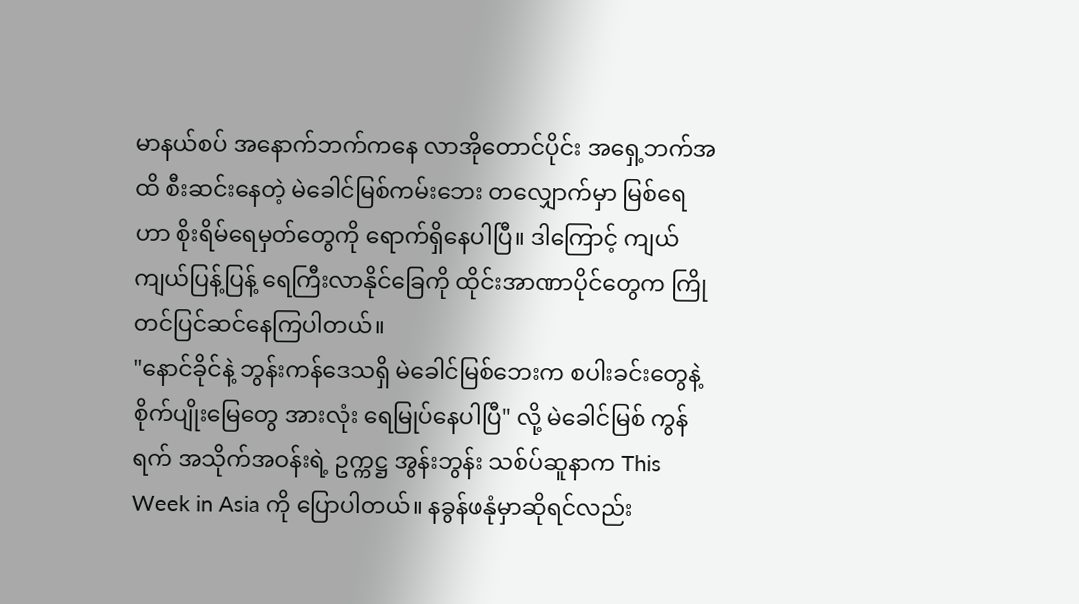မာနယ်စပ် အနောက်ဘက်ကနေ လာအိုတောင်ပိုင်း အရှေ့ဘက်အထိ စီးဆင်းနေတဲ့ မဲခေါင်မြစ်ကမ်းဘေး တလျှောက်မှာ မြစ်ရေဟာ စိုးရိမ်ရေမှတ်တွေကို ရောက်ရှိနေပါပြီ။ ဒါကြောင့် ကျယ်ကျယ်ပြန့်ပြန့် ရေကြီးလာနိုင်ခြေကို ထိုင်းအာဏာပိုင်တွေက ကြိုတင်ပြင်ဆင်နေကြပါတယ်။
"နောင်ခိုင်နဲ့ ဘွန်းကန်ဒေသရှိ မဲခေါင်မြစ်ဘေးက စပါးခင်းတွေနဲ့ စိုက်ပျိုးမြေတွေ အားလုံး ရေမြုပ်နေပါပြီ" လို့ မဲခေါင်မြစ် ကွန်ရက် အသိုက်အဝန်းရဲ့ ဥက္ကဋ္ဌ အွန်းဘွန်း သစ်ပ်ဆူနာက This Week in Asia ကို ပြောပါတယ်။ နခွန်ဖနုံမှာဆိုရင်လည်း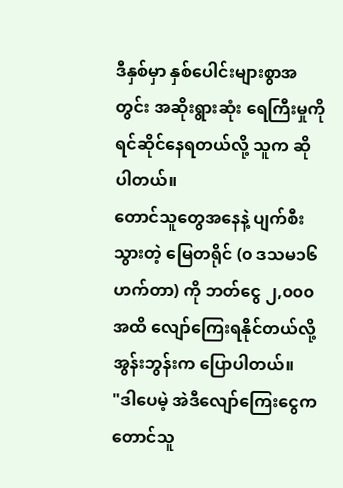ဒီနှစ်မှာ နှစ်ပေါင်းများစွာအတွင်း အဆိုးရွားဆုံး ရေကြီးမှုကို ရင်ဆိုင်နေရတယ်လို့ သူက ဆိုပါတယ်။
တောင်သူတွေအနေနဲ့ ပျက်စီးသွားတဲ့ မြေတရိုင် (၀ ဒသမ၁၆ ဟက်တာ) ကို ဘတ်ငွေ ၂,၀၀၀ အထိ လျော်ကြေးရနိုင်တယ်လို့ အွန်းဘွန်းက ပြောပါတယ်။
"ဒါပေမဲ့ အဲဒီလျော်ကြေးငွေက တောင်သူ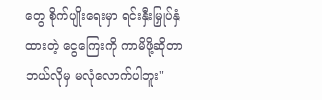တွေ စိုက်ပျိုးရေးမှာ ရင်းနှီးမြှုပ်နှံထားတဲ့ ငွေကြေးကို ကာမိဖို့ဆိုတာ ဘယ်လိုမှ မလုံလောက်ပါဘူး"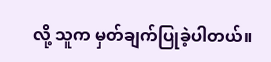လို့ သူက မှတ်ချက်ပြုခဲ့ပါတယ်။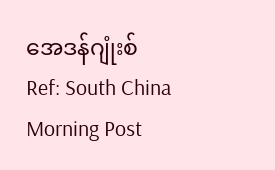အေဒန်ဂျုံးစ်
Ref: South China Morning Post